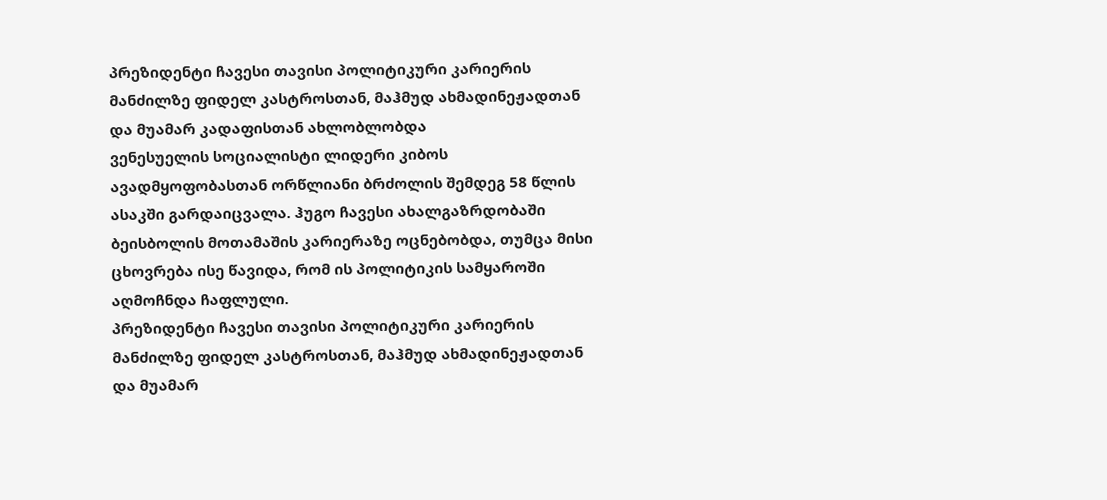პრეზიდენტი ჩავესი თავისი პოლიტიკური კარიერის მანძილზე ფიდელ კასტროსთან, მაჰმუდ ახმადინეჟადთან და მუამარ კადაფისთან ახლობლობდა
ვენესუელის სოციალისტი ლიდერი კიბოს ავადმყოფობასთან ორწლიანი ბრძოლის შემდეგ 58 წლის ასაკში გარდაიცვალა. ჰუგო ჩავესი ახალგაზრდობაში ბეისბოლის მოთამაშის კარიერაზე ოცნებობდა, თუმცა მისი ცხოვრება ისე წავიდა, რომ ის პოლიტიკის სამყაროში აღმოჩნდა ჩაფლული.
პრეზიდენტი ჩავესი თავისი პოლიტიკური კარიერის მანძილზე ფიდელ კასტროსთან, მაჰმუდ ახმადინეჟადთან და მუამარ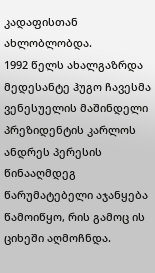კადაფისთან ახლობლობდა.
1992 წელს ახალგაზრდა მედესანტე ჰუგო ჩავესმა ვენესუელის მაშინდელი პრეზიდენტის კარლოს ანდრეს პერესის წინააღმდეგ წარუმატებელი აჯანყება წამოიწყო, რის გამოც ის ციხეში აღმოჩნდა.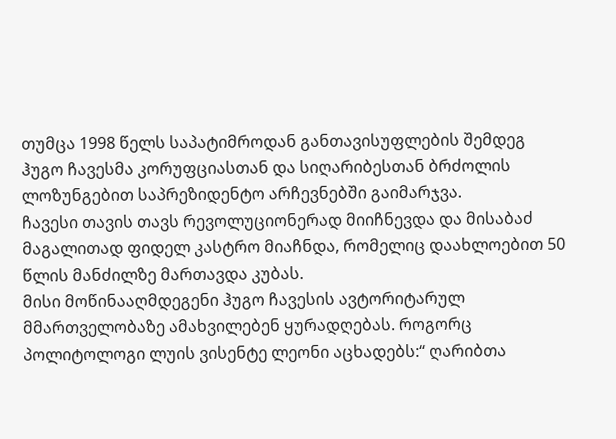თუმცა 1998 წელს საპატიმროდან განთავისუფლების შემდეგ ჰუგო ჩავესმა კორუფციასთან და სიღარიბესთან ბრძოლის ლოზუნგებით საპრეზიდენტო არჩევნებში გაიმარჯვა.
ჩავესი თავის თავს რევოლუციონერად მიიჩნევდა და მისაბაძ მაგალითად ფიდელ კასტრო მიაჩნდა, რომელიც დაახლოებით 50 წლის მანძილზე მართავდა კუბას.
მისი მოწინააღმდეგენი ჰუგო ჩავესის ავტორიტარულ მმართველობაზე ამახვილებენ ყურადღებას. როგორც პოლიტოლოგი ლუის ვისენტე ლეონი აცხადებს:“ ღარიბთა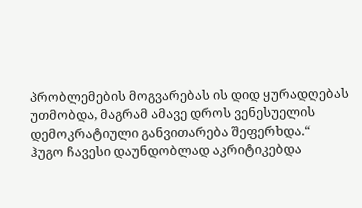პრობლემების მოგვარებას ის დიდ ყურადღებას უთმობდა, მაგრამ ამავე დროს ვენესუელის დემოკრატიული განვითარება შეფერხდა.“
ჰუგო ჩავესი დაუნდობლად აკრიტიკებდა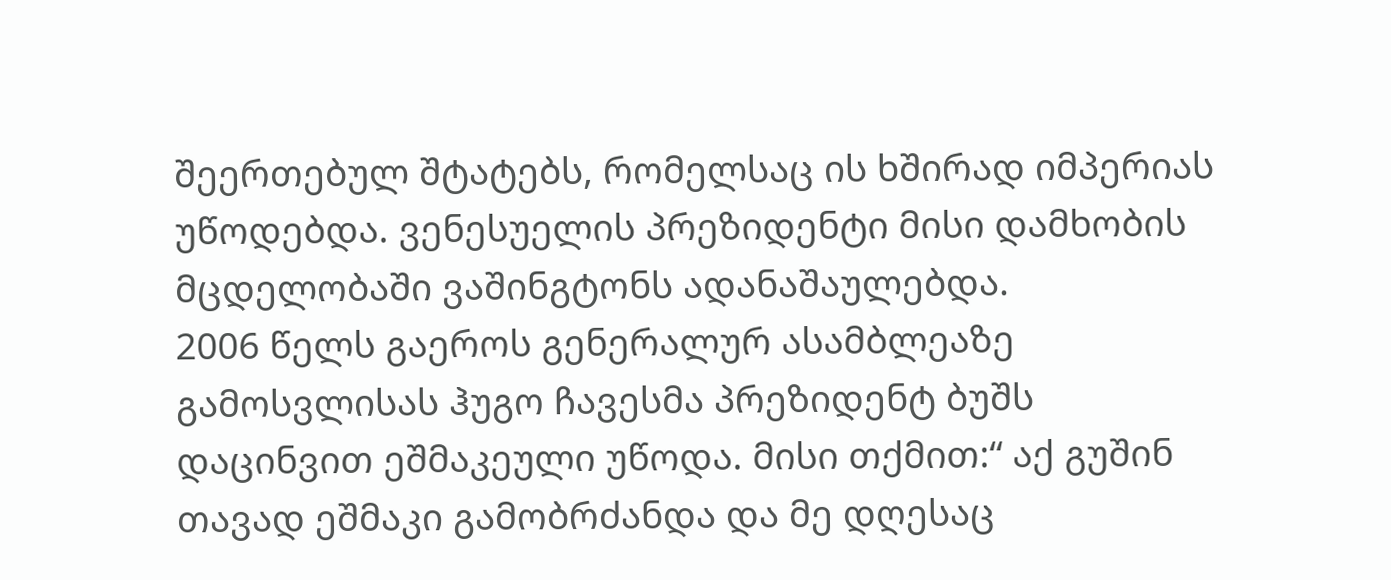შეერთებულ შტატებს, რომელსაც ის ხშირად იმპერიას უწოდებდა. ვენესუელის პრეზიდენტი მისი დამხობის მცდელობაში ვაშინგტონს ადანაშაულებდა.
2006 წელს გაეროს გენერალურ ასამბლეაზე გამოსვლისას ჰუგო ჩავესმა პრეზიდენტ ბუშს დაცინვით ეშმაკეული უწოდა. მისი თქმით:“ აქ გუშინ თავად ეშმაკი გამობრძანდა და მე დღესაც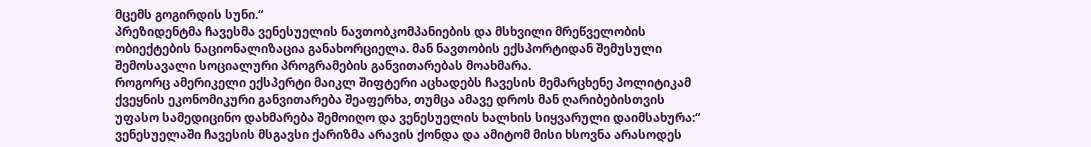მცემს გოგირდის სუნი.“
პრეზიდენტმა ჩავესმა ვენესუელის ნავთობკომპანიების და მსხვილი მრეწველობის ობიექტების ნაციონალიზაცია განახორციელა. მან ნავთობის ექსპორტიდან შემუსული შემოსავალი სოციალური პროგრამების განვითარებას მოახმარა.
როგორც ამერიკელი ექსპერტი მაიკლ შიფტერი აცხადებს ჩავესის მემარცხენე პოლიტიკამ ქვეყნის ეკონომიკური განვითარება შეაფერხა, თუმცა ამავე დროს მან ღარიბებისთვის უფასო სამედიცინო დახმარება შემოიღო და ვენესუელის ხალხის სიყვარული დაიმსახურა:“ ვენესუელაში ჩავესის მსგავსი ქარიზმა არავის ქონდა და ამიტომ მისი ხსოვნა არასოდეს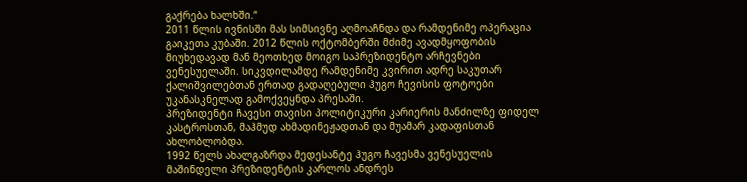გაქრება ხალხში.“
2011 წლის ივნისში მას სიმსივნე აღმოაჩნდა და რამდენიმე ოპერაცია გაიკეთა კუბაში. 2012 წლის ოქტომბერში მძიმე ავადმყოფობის მიუხედავად მან მეოთხედ მოიგო საპრეზიდენტო არჩევნები ვენესუელაში. სიკვდილამდე რამდენიმე კვირით ადრე საკუთარ ქალიშვილებთან ერთად გადაღებული ჰუგო ჩევისის ფოტოები უკანასკნელად გამოქვეყნდა პრესაში.
პრეზიდენტი ჩავესი თავისი პოლიტიკური კარიერის მანძილზე ფიდელ კასტროსთან, მაჰმუდ ახმადინეჟადთან და მუამარ კადაფისთან ახლობლობდა.
1992 წელს ახალგაზრდა მედესანტე ჰუგო ჩავესმა ვენესუელის მაშინდელი პრეზიდენტის კარლოს ანდრეს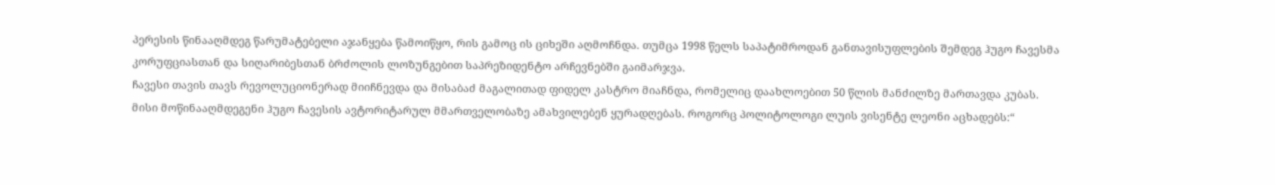პერესის წინააღმდეგ წარუმატებელი აჯანყება წამოიწყო, რის გამოც ის ციხეში აღმოჩნდა. თუმცა 1998 წელს საპატიმროდან განთავისუფლების შემდეგ ჰუგო ჩავესმა კორუფციასთან და სიღარიბესთან ბრძოლის ლოზუნგებით საპრეზიდენტო არჩევნებში გაიმარჯვა.
ჩავესი თავის თავს რევოლუციონერად მიიჩნევდა და მისაბაძ მაგალითად ფიდელ კასტრო მიაჩნდა, რომელიც დაახლოებით 50 წლის მანძილზე მართავდა კუბას.
მისი მოწინააღმდეგენი ჰუგო ჩავესის ავტორიტარულ მმართველობაზე ამახვილებენ ყურადღებას. როგორც პოლიტოლოგი ლუის ვისენტე ლეონი აცხადებს:“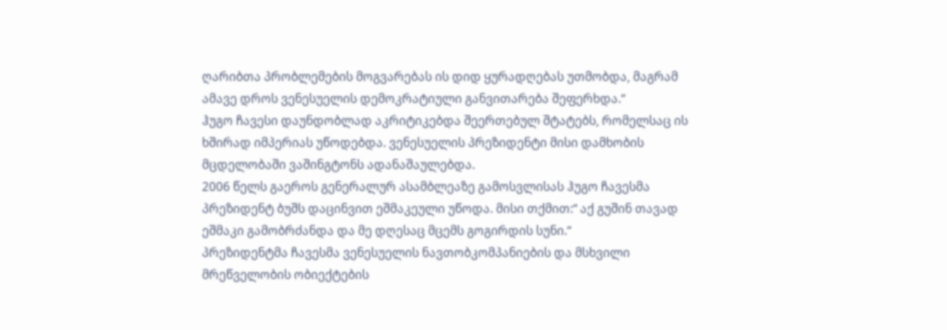ღარიბთა პრობლემების მოგვარებას ის დიდ ყურადღებას უთმობდა, მაგრამ ამავე დროს ვენესუელის დემოკრატიული განვითარება შეფერხდა.“
ჰუგო ჩავესი დაუნდობლად აკრიტიკებდა შეერთებულ შტატებს, რომელსაც ის ხშირად იმპერიას უწოდებდა. ვენესუელის პრეზიდენტი მისი დამხობის მცდელობაში ვაშინგტონს ადანაშაულებდა.
2006 წელს გაეროს გენერალურ ასამბლეაზე გამოსვლისას ჰუგო ჩავესმა პრეზიდენტ ბუშს დაცინვით ეშმაკეული უწოდა. მისი თქმით:“ აქ გუშინ თავად ეშმაკი გამობრძანდა და მე დღესაც მცემს გოგირდის სუნი.“
პრეზიდენტმა ჩავესმა ვენესუელის ნავთობკომპანიების და მსხვილი მრეწველობის ობიექტების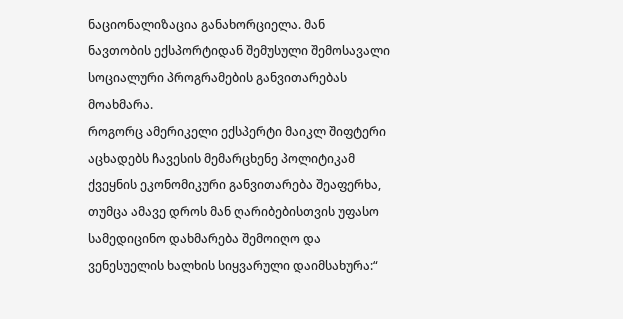ნაციონალიზაცია განახორციელა. მან ნავთობის ექსპორტიდან შემუსული შემოსავალი სოციალური პროგრამების განვითარებას მოახმარა.
როგორც ამერიკელი ექსპერტი მაიკლ შიფტერი აცხადებს ჩავესის მემარცხენე პოლიტიკამ ქვეყნის ეკონომიკური განვითარება შეაფერხა, თუმცა ამავე დროს მან ღარიბებისთვის უფასო სამედიცინო დახმარება შემოიღო და ვენესუელის ხალხის სიყვარული დაიმსახურა:“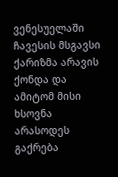ვენესუელაში ჩავესის მსგავსი ქარიზმა არავის ქონდა და ამიტომ მისი ხსოვნა არასოდეს გაქრება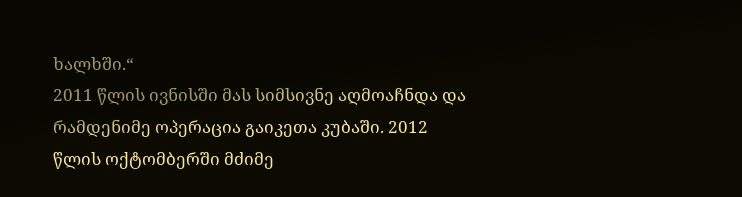ხალხში.“
2011 წლის ივნისში მას სიმსივნე აღმოაჩნდა და რამდენიმე ოპერაცია გაიკეთა კუბაში. 2012 წლის ოქტომბერში მძიმე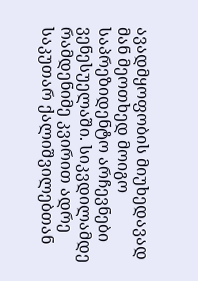ავადმყოფობის მიუხედავად მან მეოთხედ მოიგო საპრეზიდენტო არჩევნები ვენესუელაში. სიკვდილამდე რამდენიმე კვირით ადრე საკუთარ ქალიშვილებთან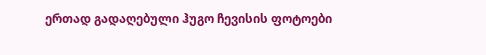ერთად გადაღებული ჰუგო ჩევისის ფოტოები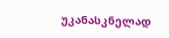უკანასკნელად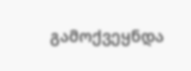გამოქვეყნდა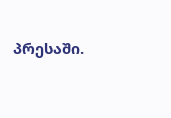პრესაში.